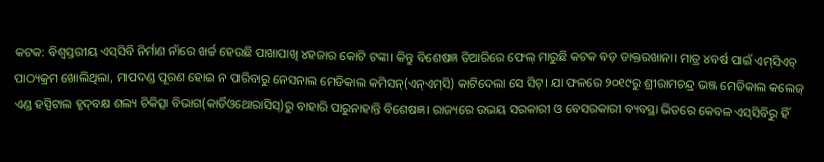କଟକ: ବିଶ୍ବସ୍ତରୀୟ ଏସ୍‌ସିବି ନିର୍ମାଣ ନାଁରେ ଖର୍ଚ୍ଚ ହେଉଛି ପାଖା‌ପାଖି ୪ହଜାର କୋଟି ଟଙ୍କା। କିନ୍ତୁ ବିଶେଷଜ୍ଞ ତିଆରିରେ ଫେଲ୍‌ ମାରୁଛି କଟକ ବଡ଼ ଡାକ୍ତରଖାନା। ମାତ୍ର ୪ବର୍ଷ ପାଇଁ ଏମ୍‌ସିଏଚ୍‌ ପାଠ୍ୟକ୍ରମ ଖୋଲିଥିଲା, ମାପଦଣ୍ଡ ପୂରଣ ହୋଇ ନ ପାରିବାରୁ ନେସନାଲ ମେଡିକାଲ କମିସନ୍‌(ଏନ୍‌ଏମ୍‌ସି) କାଟିଦେଲା ସେ ସିଟ୍‌। ଯା ଫଳରେ ୨୦୧୯ରୁ ଶ୍ରୀରାମଚନ୍ଦ୍ର ଭଞ୍ଜ ମେଡିକାଲ କଲେଜ୍‌ ଏଣ୍ଡ ହସ୍ପିଟାଲ ହୃଦ୍‌ବକ୍ଷ ଶଲ୍ୟ ଚିକିତ୍ସା ବିଭାଗ(କାର୍ଡିଓଥୋରାସିସ୍‌)ରୁ ବାହାରି ପାରୁନାହାନ୍ତି ବିଶେଷଜ୍ଞ। ରାଜ୍ୟରେ ଉଭୟ ସରକାରୀ ଓ ବେସରକାରୀ ବ୍ୟବସ୍ଥା ଭିତରେ କେବଳ ଏସ୍‌ସିବିରୁ ହିଁ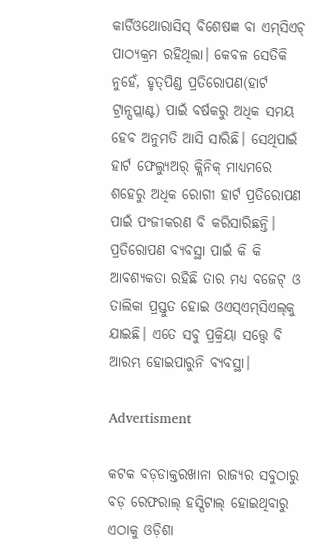କାର୍ଡିଓଥୋରାସିସ୍‌ ବିଶେଷଜ୍ଞ ବା ଏମ୍‌ସିଏଚ୍‌ ପାଠ୍ୟକ୍ରମ ରହିଥିଲା। କେବଳ ସେତିକି ନୁହେଁ, ହୃତ୍‌ପିଣ୍ଡ ପ୍ରତିରୋପଣ(ହାର୍ଟ ଟ୍ରାନ୍ସପ୍ଲାଣ୍ଟ) ପାଇଁ ବର୍ଷକରୁ ଅଧିକ ସମୟ ହେବ ଅନୁମତି ଆସି ସାରିଛି। ସେଥିପାଇଁ ହାର୍ଟ ଫେଲ୍ୟୁଅର୍‌ କ୍ଲିନିକ୍‌ ମାଧ୍ୟମରେ ଶହେରୁ ଅଧିକ ରୋଗୀ ହାର୍ଟ ପ୍ରତିରୋପଣ ପାଇଁ ପଂଜୀକରଣ ବି କରିସାରିଛନ୍ତି। ପ୍ରତିରୋପଣ ବ୍ୟବସ୍ଥା ପାଇଁ କି କି ଆବଶ୍ୟକତା ରହିଛି ତାର ମଧ୍ୟ ବଜେଟ୍‌ ଓ ତାଲିକା ପ୍ରସ୍ତୁତ ହୋଇ ଓଏସ୍‌ଏମ୍‌ସିଏଲ୍‌କୁ ଯାଇଛି। ଏତେ ସବୁ ପ୍ରକ୍ରିୟା ସତ୍ତ୍ବେ ବି ଆରମ୍ଭ ହୋଇପାରୁନି ବ୍ୟବସ୍ଥା।

Advertisment

କଟକ ବଡ଼ଡାକ୍ତରଖାନା ରାଜ୍ୟର ସବୁଠାରୁ ବଡ଼ ରେଫରାଲ୍‌ ହସ୍ପିଟାଲ୍‌ ହୋଇଥିବାରୁ ଏଠାକୁ ଓଡ଼ିଶା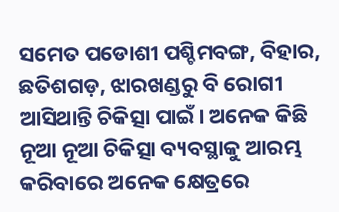ସମେତ ପଡୋଶୀ ପଶ୍ଚିମବଙ୍ଗ, ବିହାର, ଛତିଶଗଡ଼, ଝାରଖଣ୍ଡରୁ ବି ରୋଗୀ ଆସିଥାନ୍ତି ଚିକିତ୍ସା ପାଇଁ। ଅନେକ କିଛି ନୂଆ ନୂଆ ଚିକିତ୍ସା ବ୍ୟବସ୍ଥାକୁ ଆରମ୍ଭ କରିବାରେ ଅନେକ କ୍ଷେତ୍ର‌ରେ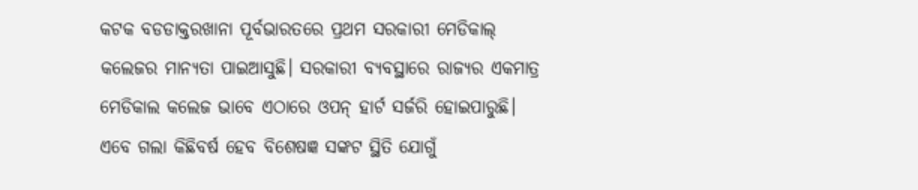କଟକ ବଡଡାକ୍ତରଖାନା ପୂର୍ବଭାରତରେ ପ୍ରଥମ ସରକାରୀ ମେଡିକାଲ୍‌ କଲେଜର ମାନ୍ୟତା ପାଇଆସୁଛି। ସରକାରୀ ବ୍ୟବସ୍ଥାରେ ରାଜ୍ୟର ଏକମାତ୍ର ମେଡିକାଲ କଲେଜ ଭାବେ ଏଠାରେ ଓପନ୍‌ ହାର୍ଟ ସର୍ଜରି ହୋଇପାରୁଛି। ଏବେ ଗଲା କିଛିବର୍ଷ ହେବ ବିଶେଷଜ୍ଞ ସଙ୍କଟ ସ୍ଥିତି ଯୋଗୁଁ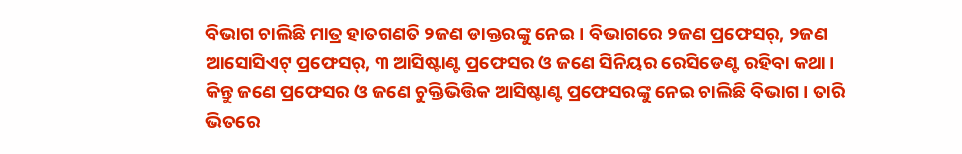ବିଭାଗ ଚାଲିଛି ମାତ୍ର ହାତଗଣତି ୨ଜଣ ଡାକ୍ତରଙ୍କୁ ନେଇ। ବିଭାଗରେ ୨ଜଣ ପ୍ରଫେସର୍‌, ୨ଜଣ ଆସୋସିଏଟ୍‌ ପ୍ରଫେସର୍‌, ୩ ଆସିଷ୍ଟାଣ୍ଟ ପ୍ରଫେସର ଓ ଜଣେ ସିନିୟର ରେସିଡେଣ୍ଟ ରହିବା କଥା। କିନ୍ତୁ ଜଣେ ପ୍ରଫେସର ଓ ଜଣେ ଚୁକ୍ତିଭିତ୍ତିକ ଆସିଷ୍ଟାଣ୍ଟ ପ୍ରଫେସରଙ୍କୁ ନେଇ ଚାଲିଛି ବିଭାଗ। ତାରି ଭିତରେ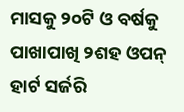ମାସକୁ ୨୦ଟି ଓ ବର୍ଷକୁ ପାଖାପାଖି ୨ଶହ ଓପନ୍‌ ହାର୍ଟ ସର୍ଜରି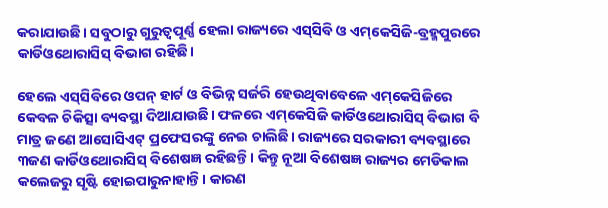କରାଯାଉଛି। ସବୁଠାରୁ ଗୁରୁତ୍ବପୂର୍ଣ୍ଣ ହେଲା ରାଜ୍ୟରେ ଏସ୍‌ସିବି ଓ ଏମ୍‌କେସିଜି-ବ୍ରହ୍ମପୁରରେ କାର୍ଡିଓଥୋ‌ରାସିସ୍‌ ବିଭାଗ ରହିଛି।

ହେଲେ ଏସ୍‌ସିବିରେ ଓପନ୍‌ ହାର୍ଟ ଓ ବିଭିନ୍ନ ସର୍ଜରି ହେଉଥିବାବେଳେ ଏମ୍‌କେସିଜିରେ କେବଳ ଚିକିତ୍ସା ବ୍ୟବସ୍ଥା ଦିଆଯାଉଛି। ଫଳରେ ଏମ୍‌କେସିଜି କାର୍ଡିଓଥୋରାସିସ୍‌ ବିଭାଗ ବି ମାତ୍ର ଜଣେ ଆସୋସିଏଟ୍‌ ପ୍ରଫେସରଙ୍କୁ ନେଇ ଚାଲିଛି। ରାଜ୍ୟରେ ସରକାରୀ ବ୍ୟବସ୍ଥାରେ ୩ଜଣ କାର୍ଡିଓଥୋରାସିସ୍‌ ବିଶେଷଜ୍ଞ ରହିଛନ୍ତି। କିନ୍ତୁ ନୂଆ ବିଶେଷଜ୍ଞ ରାଜ୍ୟର ମେଡିକାଲ କଲେଜରୁ ସୃଷ୍ଟି ହୋଇପାରୁନାହାନ୍ତି। କାରଣ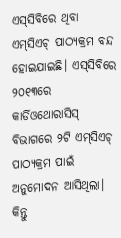ଏସ୍‌ସିବିରେ ଥିବା ଏମ୍‌ସିଏଚ୍‌ ପାଠ୍ୟକ୍ରମ ବନ୍ଦ ହୋଇଯାଇଛି। ଏସ୍‌ସିବିରେ ୨୦୧୩ରେ କାର୍ଡିଓଥୋରାସିସ୍‌ ବିଭାଗରେ ୨ଟି ଏମ୍‌ସିଏଚ୍‌ ପାଠ୍ୟକ୍ରମ ପାଇଁ ଅନୁମୋଦନ ଆସିଥିଲା। କିନ୍ତୁ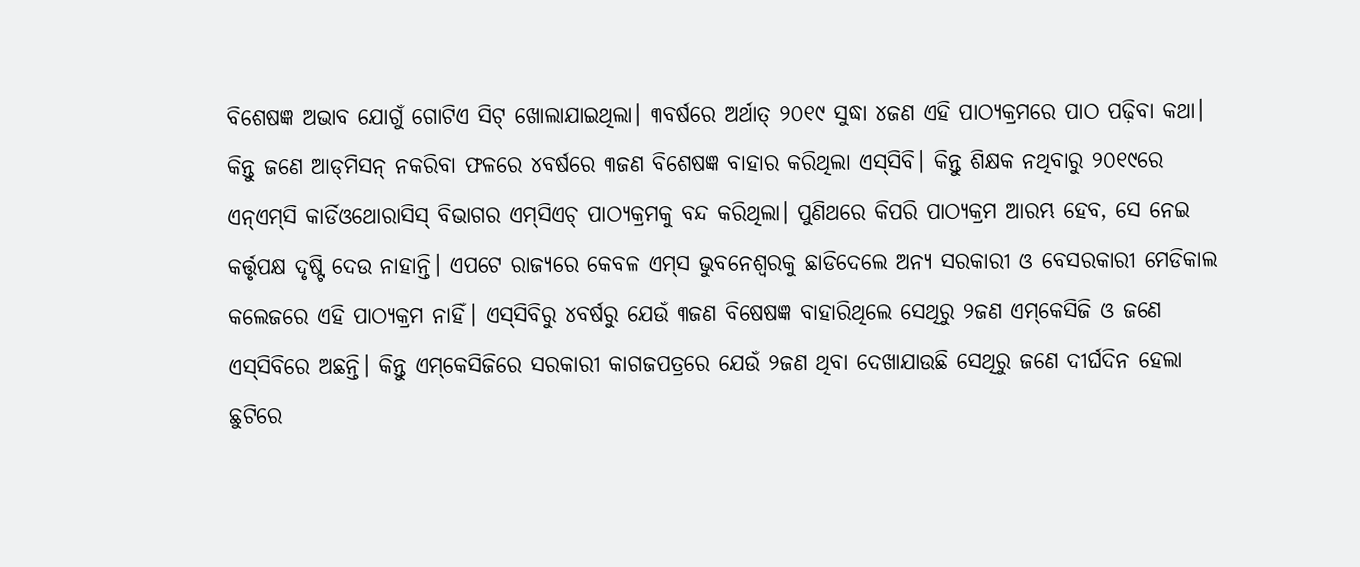ବିଶେଷଜ୍ଞ ଅଭାବ ଯୋଗୁଁ ଗୋଟିଏ ସିଟ୍‌ ଖୋଲାଯାଇଥିଲା। ୩ବର୍ଷରେ ଅର୍ଥାତ୍‌ ୨୦୧୯ ସୁଦ୍ଧା ୪ଜଣ ଏହି ପାଠ୍ୟକ୍ରମରେ ପାଠ ପଢ଼ିବା କଥା। କିନ୍ତୁ ଜଣେ ଆଡ୍‌ମିସନ୍‌ ନକରିବା ଫଳରେ ୪ବର୍ଷରେ ୩ଜଣ ବିଶେଷଜ୍ଞ ବାହାର କରିଥିଲା ଏସ୍‌ସିବି। କିନ୍ତୁ ଶିକ୍ଷକ ନଥିବାରୁ ୨୦୧୯ରେ ଏନ୍‌ଏମ୍‌ସି କାର୍ଡିଓଥୋରାସିସ୍‌ ବିଭାଗର ଏମ୍‌ସିଏଚ୍‌ ପାଠ୍ୟକ୍ରମକୁ ବନ୍ଦ କରିଥିଲା। ପୁଣିଥରେ କିପରି ପାଠ୍ୟକ୍ରମ ଆରମ୍ଭ ହେବ, ସେ ନେଇ କର୍ତ୍ତୃପକ୍ଷ ଦୃଷ୍ଟି ଦେଉ ନାହାନ୍ତି। ଏପଟେ ରାଜ୍ୟରେ କେବଳ ଏମ୍‌ସ ଭୁବନେଶ୍ବରକୁ ଛାଡିଦେଲେ ଅନ୍ୟ ସରକାରୀ ଓ ବେସରକାରୀ ମେଡିକାଲ କଲେଜରେ ଏହି ପାଠ୍ୟକ୍ରମ ନାହିଁ। ଏସ୍‌ସିବିରୁ ୪ବର୍ଷରୁ ଯେଉଁ ୩ଜଣ ବିଷେଷଜ୍ଞ ବାହାରିଥିଲେ ସେଥିରୁ ୨ଜଣ ଏମ୍‌କେସିଜି ଓ ଜଣେ ଏସ୍‌ସିବିରେ ଅଛନ୍ତି। କିନ୍ତୁ ଏମ୍‌କେସିଜିରେ ସରକାରୀ କାଗଜପତ୍ରରେ ଯେଉଁ ୨ଜଣ ଥିବା ଦେଖା‌ଯାଉଛି ସେଥିରୁ ଜଣେ ଦୀର୍ଘଦିନ ହେଲା ଛୁଟିରେ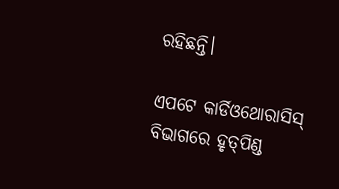ରହିଛନ୍ତି।

ଏପଟେ କାର୍ଡିଓଥୋରାସିସ୍‌ ବିଭାଗରେ ହୃତ୍‌ପିଣ୍ଡ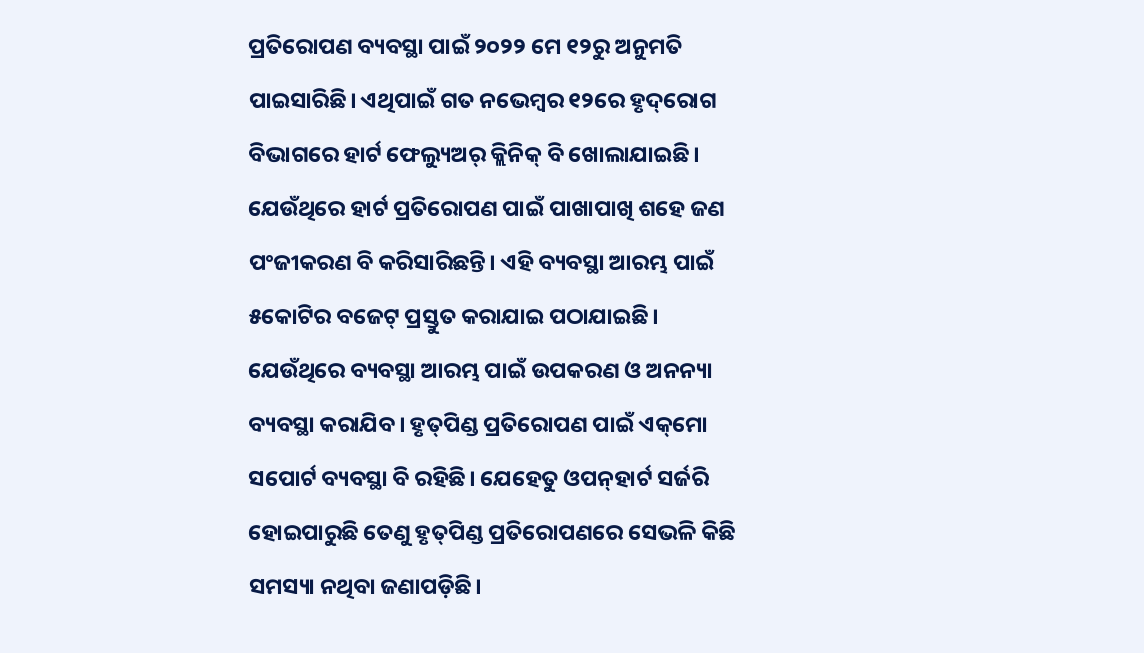ପ୍ରତିରୋପଣ ବ୍ୟବସ୍ଥା ପାଇଁ ୨୦୨୨ ମେ ୧୨ରୁ ଅନୁମତି ପାଇସାରିଛି। ଏଥିପାଇଁ ଗତ ନଭେମ୍ବର ୧୨ରେ ହୃଦ୍‌ରୋଗ ବିଭାଗରେ ହାର୍ଟ ଫେଲ୍ୟୁଅର୍‌ କ୍ଲିନିକ୍‌ ବି ଖୋଲାଯାଇଛି। ଯେଉଁଥିରେ ହାର୍ଟ ପ୍ରତିରୋପଣ ପାଇଁ ପାଖାପାଖି ଶହେ ଜଣ ପଂଜୀକରଣ ବି କରିସାରିଛନ୍ତି। ଏହି ବ୍ୟବସ୍ଥା ଆରମ୍ଭ ପାଇଁ ୫କୋଟିର ବଜେଟ୍‌ ପ୍ରସ୍ତୁତ କରାଯାଇ ପଠାଯାଇଛି। ଯେଉଁଥିରେ ବ୍ୟବସ୍ଥା ଆରମ୍ଭ ପାଇଁ ଉପକରଣ ଓ ଅନନ୍ୟା ବ୍ୟବସ୍ଥା କରାଯିବ। ହୃତ୍‌ପିଣ୍ଡ ପ୍ରତିରୋପଣ ପାଇଁ ଏକ୍‌ମୋ ସପୋର୍ଟ ବ୍ୟବସ୍ଥା ବି ରହିଛି। ଯେହେତୁ ଓପନ୍‌ହାର୍ଟ ସର୍ଜରି ହୋଇପାରୁଛି ତେଣୁ ହୃତ୍‌ପିଣ୍ଡ ପ୍ରତିରୋପଣରେ ସେଭଳି କିଛି ସମସ୍ୟା ନଥିବା ଜଣାପଡ଼ିଛି।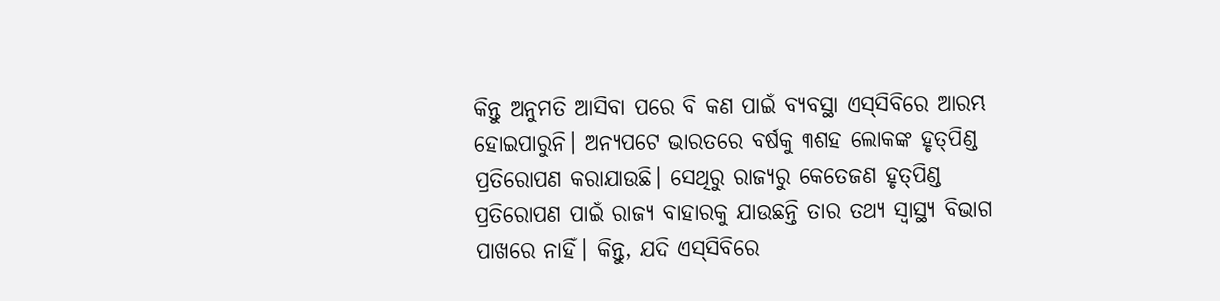କିନ୍ତୁ ଅନୁମତି ଆସିବା ପରେ ବି କଣ ପାଇଁ ବ୍ୟବସ୍ଥା ଏସ୍‌ସିବିରେ ଆରମ୍ଭ ହୋଇପାରୁନି। ଅନ୍ୟପଟେ ଭାରତରେ ବର୍ଷକୁ ୩ଶହ ଲୋକଙ୍କ ହୃତ୍‌ପିଣ୍ଡ ପ୍ରତିରୋପଣ କରାଯାଉଛି। ସେଥିରୁ ରାଜ୍ୟରୁ କେତେଜଣ ହୃତ୍‌ପିଣ୍ଡ ପ୍ରତିରୋପଣ ପାଇଁ ରାଜ୍ୟ ବାହାରକୁ ଯାଉଛନ୍ତି ତାର ତଥ୍ୟ ସ୍ବାସ୍ଥ୍ୟ ବିଭାଗ ପାଖରେ ନାହିଁ। କିନ୍ତୁ, ଯଦି ଏସ୍‌ସିବିରେ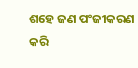ଶହେ ଜଣ ପଂଜୀକରଣ କରି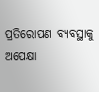ପ୍ରତିରୋପଣ ବ୍ୟବସ୍ଥାକୁ ଅପେକ୍ଷା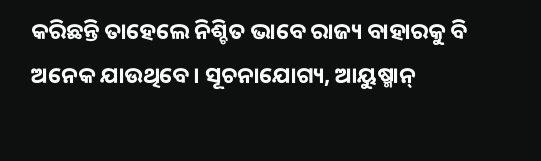କରିଛନ୍ତି ତାହେଲେ ନିଶ୍ଚିତ ଭାବେ ରାଜ୍ୟ ବାହାରକୁ ବି ଅନେକ ଯାଉଥିବେ। ସୂଚନାଯୋଗ୍ୟ, ଆୟୁଷ୍ମାନ୍‌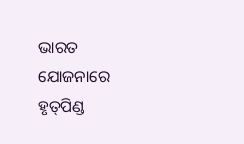ଭାରତ‌ ଯୋଜନାରେ ହୃତ୍‌ପିଣ୍ଡ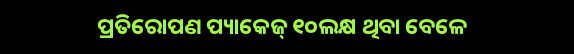ପ୍ରତିରୋପଣ ପ୍ୟାକେଜ୍‌ ୧୦ଲକ୍ଷ ଥିବା ବେଳେ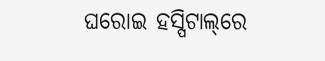ଘରୋଇ ହସ୍ପିଟାଲ୍‌ରେ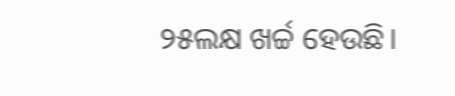୨୫ଲକ୍ଷ ଖର୍ଚ୍ଚ ହେଉଛି।